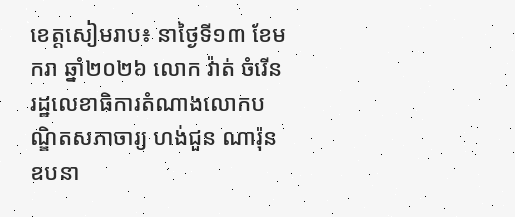ខេត្តសៀមរាប៖ នាថ្ងៃទី១៣ ខែមករា ឆ្នាំ២០២៦ លោក វ៉ាត់ ចំរើន រដ្ឋលេខាធិការតំណាងលោកបណ្ឌិតសភាចារ្យ ហង់ជួន ណារ៉ុន ឧបនា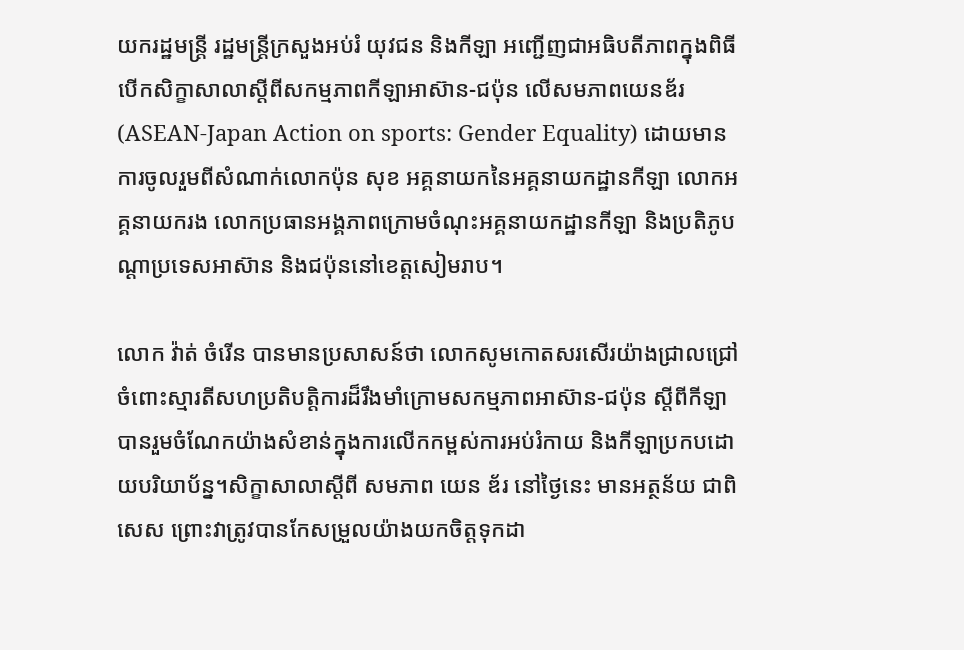យករដ្ឋមន្ត្រី រដ្ឋមន្ត្រីក្រសួងអប់រំ យុវជន និងកីឡា អញ្ជើញជាអធិបតីភាពក្នុងពិធីបើកសិក្ខាសាលាស្ដីពីសកម្មភាពកីឡាអាស៊ាន-ជប៉ុន លើសមភាពយេនឌ័រ (ASEAN-Japan Action on sports: Gender Equality) ដោយមានការចូលរួមពីសំណាក់លោកប៉ុន សុខ អគ្គនាយកនៃអគ្គនាយកដ្ឋានកីឡា លោកអគ្គនាយករង លោកប្រធានអង្គភាពក្រោមចំណុះអគ្គនាយកដ្ឋានកីឡា និងប្រតិភូបណ្តាប្រទេសអាស៊ាន និងជប៉ុននៅខេត្តសៀមរាប។

លោក វ៉ាត់ ចំរើន បានមានប្រសាសន៍ថា លោកសូមកោតសរសើរយ៉ាងជ្រាលជ្រៅចំពោះស្មារតីសហប្រតិបត្តិការដ៏រឹងមាំក្រោមសកម្មភាពអាស៊ាន-ជប៉ុន ស្តីពីកីឡាបានរួមចំណែកយ៉ាងសំខាន់ក្នុងការលើកកម្ពស់ការអប់រំកាយ និងកីឡាប្រកបដោយបរិយាប័ន្ន។សិក្ខាសាលាស្តីពី សមភាព យេន ឌ័រ នៅថ្ងៃនេះ មានអត្ថន័យ ជាពិសេស ព្រោះវាត្រូវបានកែសម្រួលយ៉ាងយកចិត្តទុកដា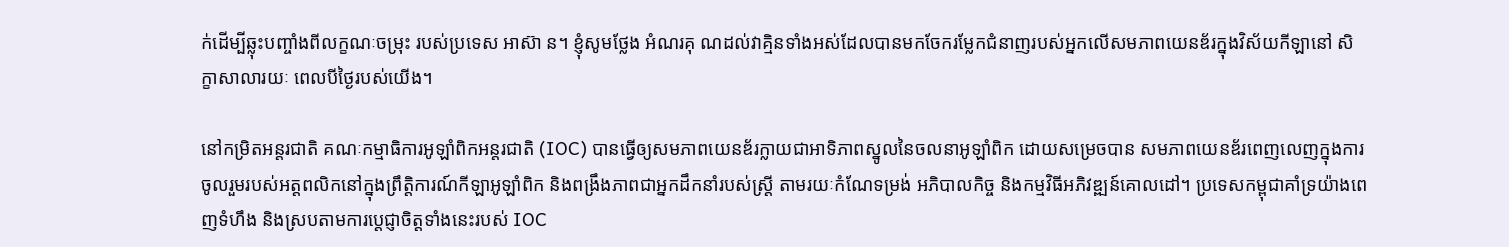ក់ដើម្បីឆ្លុះបញ្ចាំងពីលក្ខណៈចម្រុះ របស់ប្រទេស អាស៊ា ន។ ខ្ញុំសូមថ្លែង អំណរគុ ណដល់វាគ្មិនទាំងអស់ដែលបានមកចែករម្លែកជំនាញរបស់អ្នកលើសមភាពយេនឌ័រក្នុងវិស័យកីឡានៅ សិក្ខាសាលារយៈ ពេលបីថ្ងៃរបស់យើង។

នៅកម្រិតអន្តរជាតិ គណៈកម្មាធិការអូឡាំពិកអន្តរជាតិ (IOC) បានធ្វើឲ្យសមភាពយេនឌ័រក្លាយជាអាទិភាពស្នូលនៃចលនាអូឡាំពិក ដោយសម្រេចបាន សមភាពយេនឌ័រពេញលេញក្នុងការចូលរួមរបស់អត្តពលិកនៅក្នុងព្រឹត្តិការណ៍កីឡាអូឡាំពិក និងពង្រឹងភាពជាអ្នកដឹកនាំរបស់ស្ត្រី តាមរយៈកំណែទម្រង់ អភិបាលកិច្ច និងកម្មវិធីអភិវឌ្ឍន៍គោលដៅ។ ប្រទេសកម្ពុជាគាំទ្រយ៉ាងពេញទំហឹង និងស្របតាមការប្តេជ្ញាចិត្តទាំងនេះរបស់ IOC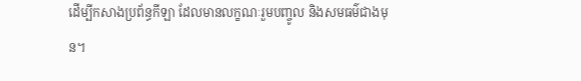ដើម្បីកសាងប្រព័ន្ធកីឡា ដែលមានលក្ខណៈរួមបញ្ចូល និងសមធម៌ជាងមុន។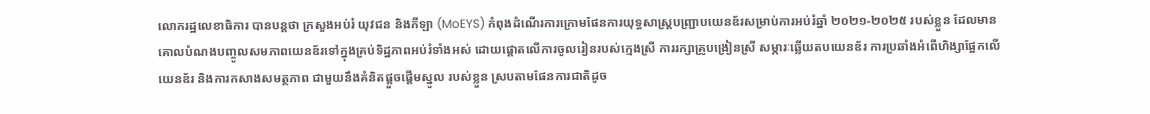លោករដ្ឋលេខាធិការ បានបន្តថា ក្រសួងអប់រំ យុវជន និងកីឡា (MoEYS) កំពុងដំណើរការក្រោមផែនការយុទ្ធសាស្ត្របញ្ជ្រាបយេនឌ័រសម្រាប់ការអប់រំឆ្នាំ ២០២១-២០២៥ របស់ខ្លួន ដែលមានគោលបំណងបញ្ចូលសមភាពយេនឌ័រទៅក្នុងគ្រប់ទិដ្ឋភាពអប់រំទាំងអស់ ដោយផ្តោតលើការចូលរៀនរបស់ក្មេងស្រី ការរក្សាគ្រូបង្រៀនស្រី សម្ភារៈឆ្លើយតបយេនឌ័រ ការប្រឆាំងអំពើហិង្សាផ្អែកលើយេនឌ័រ និងការកសាងសមត្ថភាព ជាមួយនឹងគំនិតផ្តួចផ្តើមស្នូល របស់ខ្លួន ស្របតាមផែនការជាតិដូច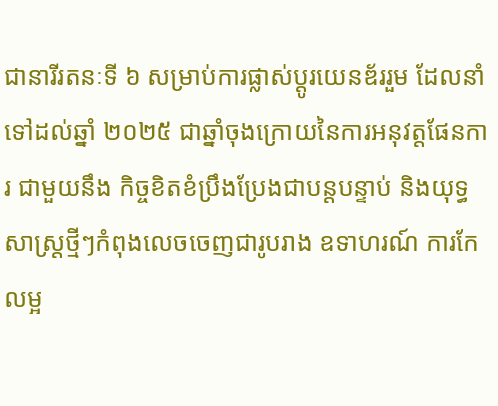ជានារីរតនៈទី ៦ សម្រាប់ការផ្លាស់ប្តូរយេនឌ័ររួម ដែលនាំទៅដល់ឆ្នាំ ២០២៥ ជាឆ្នាំចុងក្រោយនៃការអនុវត្តផែនការ ជាមួយនឹង កិច្ចខិតខំប្រឹងប្រែងជាបន្តបន្ទាប់ និងយុទ្ធសាស្ត្រថ្មីៗកំពុងលេចចេញជារូបរាង ឧទាហរណ៍ ការកែលម្អ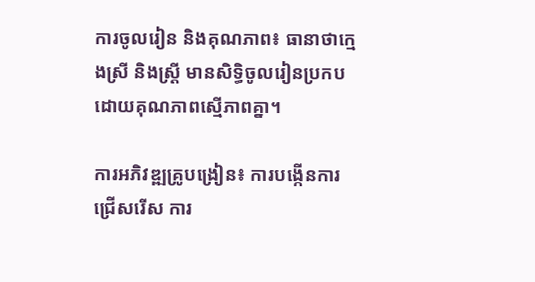ការចូលរៀន និងគុណភាព៖ ធានាថាក្មេងស្រី និងស្ត្រី មានសិទ្ធិចូលរៀនប្រកបដោយគុណភាពស្មើភាពគ្នា។

ការអភិវឌ្ឍគ្រូបង្រៀន៖ ការបង្កើនការជ្រើសរើស ការ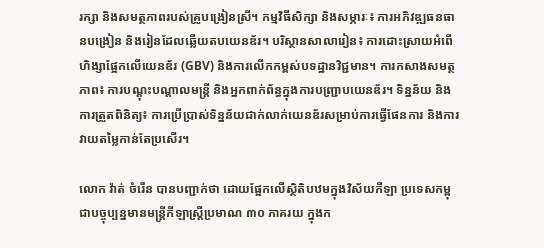រក្សា និងសមត្ថភាពរបស់គ្រូបង្រៀនស្រី។ កម្មវិធីសិក្សា និងសម្ភារៈ៖ ការអភិវឌ្ឍធនធានបង្រៀន និងរៀនដែលឆ្លើយតបយេនឌ័រ។ បរិស្ថានសាលារៀន៖ ការដោះស្រាយអំពើហិង្សាផ្អែកលើយេនឌ័រ (GBV) និងការលើកកម្ពស់បទដ្ឋានវិជ្ជមាន។ ការកសាងសមត្ថភាព៖ ការបណ្តុះបណ្តាលមន្ត្រី និងអ្នកពាក់ព័ន្ធក្នុងការបញ្ជ្រាបយេនឌ័រ។ ទិន្នន័យ និងការត្រួតពិនិត្យ៖ ការប្រើប្រាស់ទិន្នន័យជាក់លាក់យេនឌ័រសម្រាប់ការធ្វើផែនការ និងការវាយតម្លៃកាន់តែប្រសើរ។

លោក វ៉ាត់ ចំរើន បានបញ្ជាក់ថា ដោយផ្អែកលើស្ថិតិបឋមក្នុងវិស័យកីឡា ប្រទេសកម្ពុជាបច្ចុប្បន្នមានមន្ត្រីកីឡាស្ត្រីប្រមាណ ៣០ ភាគរយ ក្នុងក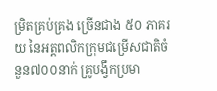ម្រិតគ្រប់គ្រង ច្រើនជាង ៥០ ភាគរយ នៃអត្តពលិកក្រុមជម្រើសជាតិចំនួន៧០០នាក់ គ្រូបង្វឹកប្រមា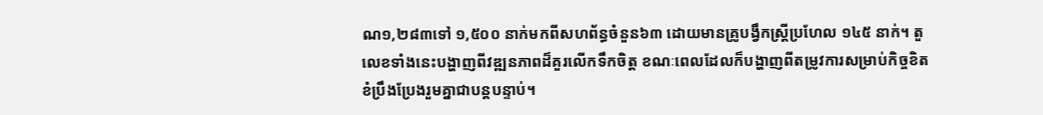ណ១,២៨៣ទៅ ១,៥០០ នាក់មកពីសហព័ន្ធចំនួន៦៣ ដោយមានគ្រូបង្វឹកស្ត្រីប្រហែល ១៤៥ នាក់។ តួលេខទាំងនេះបង្ហាញពីវឌ្ឍនភាពដ៏គួរលើកទឹកចិត្ត ខណៈពេលដែលក៏បង្ហាញពីតម្រូវការសម្រាប់កិច្ចខិតខំប្រឹងប្រែងរួមគ្នាជាបន្តបន្ទាប់។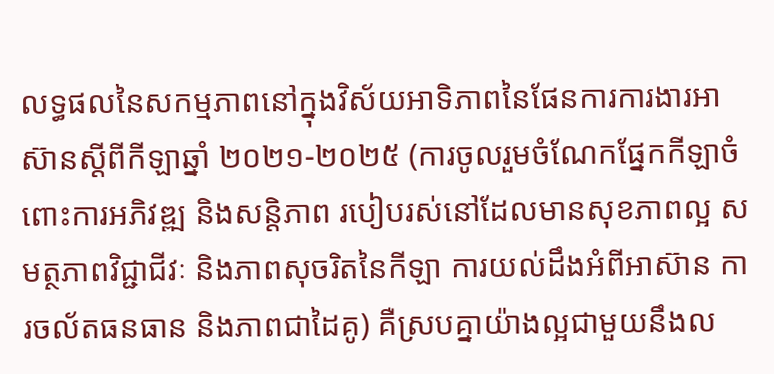លទ្ធផលនៃសកម្មភាពនៅក្នុងវិស័យអាទិភាពនៃផែនការការងារអាស៊ានស្តីពីកីឡាឆ្នាំ ២០២១-២០២៥ (ការចូលរួមចំណែកផ្នែកកីឡាចំពោះការអភិវឌ្ឍ និងសន្តិភាព របៀបរស់នៅដែលមានសុខភាពល្អ សមត្ថភាពវិជ្ជាជីវៈ និងភាពសុចរិតនៃកីឡា ការយល់ដឹងអំពីអាស៊ាន ការចល័តធនធាន និងភាពជាដៃគូ) គឺស្របគ្នាយ៉ាងល្អជាមួយនឹងល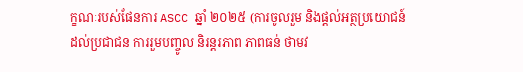ក្ខណៈរបស់ផែនការ ASCC ឆ្នាំ ២០២៥ (ការចូលរួម និងផ្តល់អត្ថប្រយោជន៍ដល់ប្រជាជន ការរួមបញ្ចូល និរន្តរភាព ភាពធន់ ថាមវ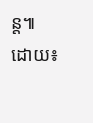ន្ត៕
ដោយ៖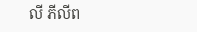លី ភីលីព